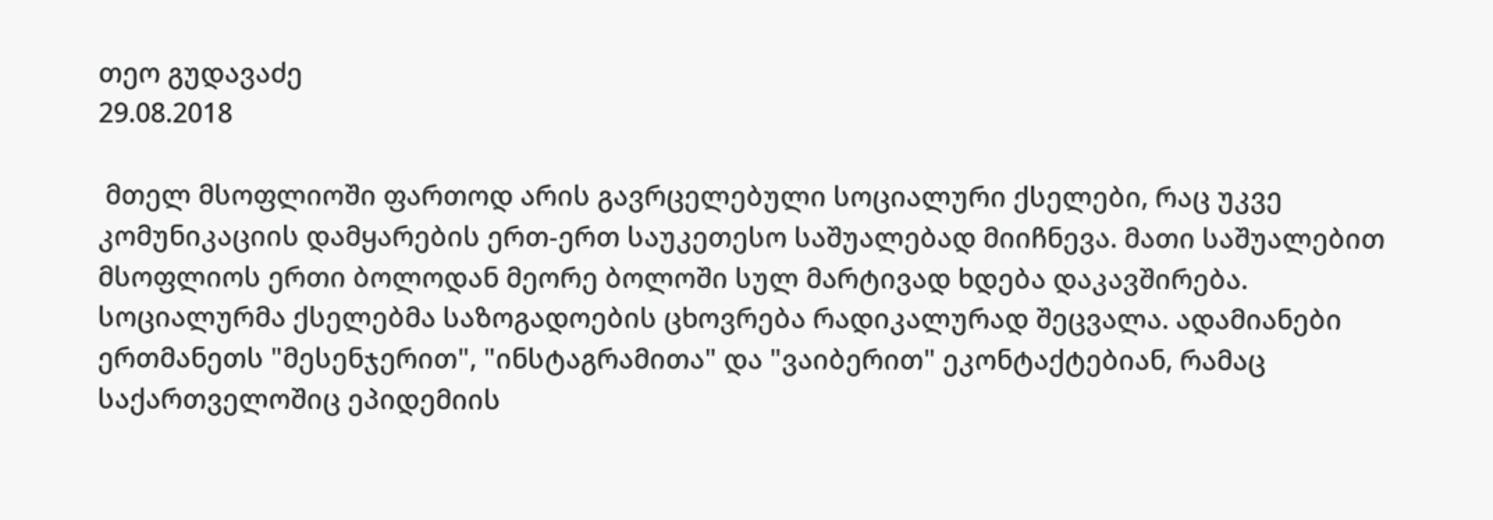თეო გუდავაძე
29.08.2018

 მთელ მსოფლიოში ფართოდ არის გავრცელებული სოციალური ქსელები, რაც უკვე კომუნიკაციის დამყარების ერთ-ერთ საუკეთესო საშუალებად მიიჩნევა. მათი საშუალებით მსოფლიოს ერთი ბოლოდან მეორე ბოლოში სულ მარტივად ხდება დაკავშირება. სოციალურმა ქსელებმა საზოგადოების ცხოვრება რადიკალურად შეცვალა. ადამიანები ერთმანეთს "მესენჯერით", "ინსტაგრამითა" და "ვაიბერით" ეკონტაქტებიან, რამაც საქართველოშიც ეპიდემიის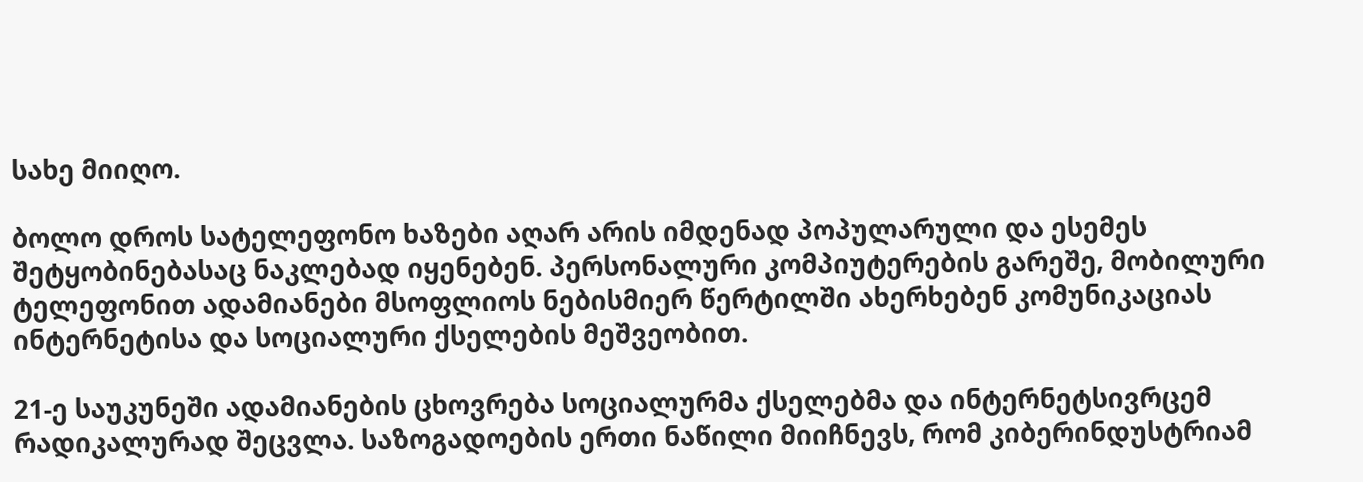სახე მიიღო.

ბოლო დროს სატელეფონო ხაზები აღარ არის იმდენად პოპულარული და ესემეს შეტყობინებასაც ნაკლებად იყენებენ. პერსონალური კომპიუტერების გარეშე, მობილური ტელეფონით ადამიანები მსოფლიოს ნებისმიერ წერტილში ახერხებენ კომუნიკაციას ინტერნეტისა და სოციალური ქსელების მეშვეობით.

21-ე საუკუნეში ადამიანების ცხოვრება სოციალურმა ქსელებმა და ინტერნეტსივრცემ რადიკალურად შეცვლა. საზოგადოების ერთი ნაწილი მიიჩნევს, რომ კიბერინდუსტრიამ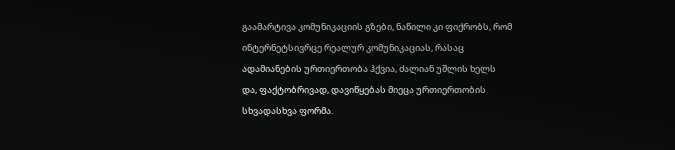გაამარტივა კომუნიკაციის გზები, ნაწილი კი ფიქრობს, რომ ინტერნეტსივრცე რეალურ კომუნიკაციას, რასაც ადამიანების ურთიერთობა ჰქვია, ძალიან უშლის ხელს და, ფაქტობრივად, დავიწყებას მიეცა ურთიერთობის სხვადასხვა ფორმა.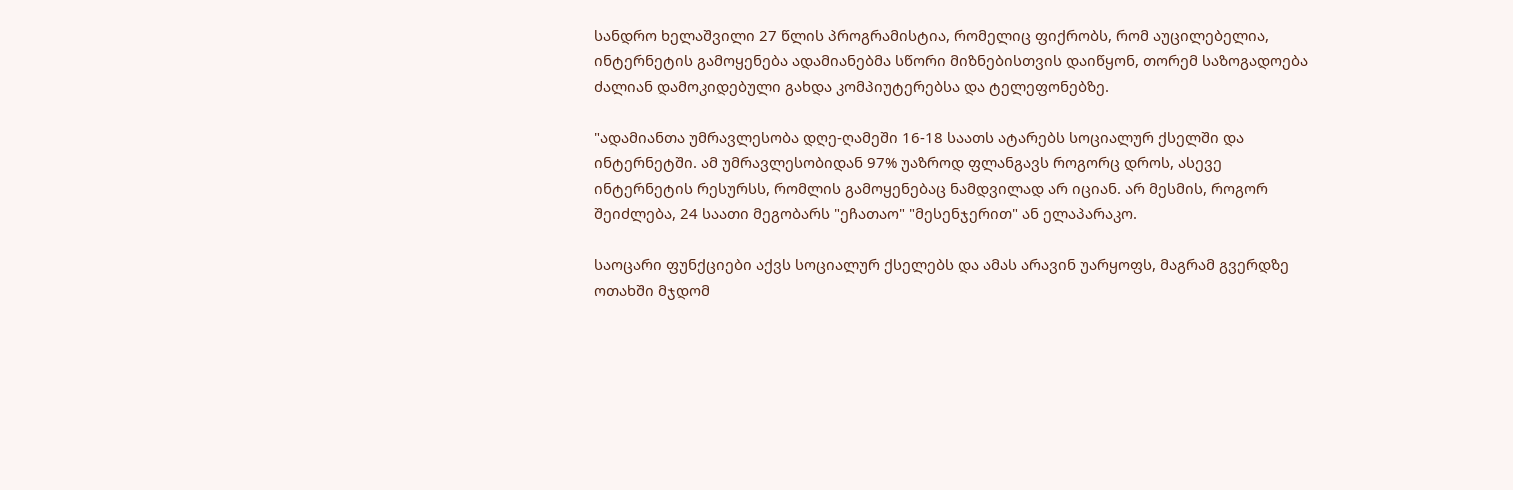სანდრო ხელაშვილი 27 წლის პროგრამისტია, რომელიც ფიქრობს, რომ აუცილებელია, ინტერნეტის გამოყენება ადამიანებმა სწორი მიზნებისთვის დაიწყონ, თორემ საზოგადოება ძალიან დამოკიდებული გახდა კომპიუტერებსა და ტელეფონებზე.

"ადამიანთა უმრავლესობა დღე-ღამეში 16-18 საათს ატარებს სოციალურ ქსელში და ინტერნეტში. ამ უმრავლესობიდან 97% უაზროდ ფლანგავს როგორც დროს, ასევე ინტერნეტის რესურსს, რომლის გამოყენებაც ნამდვილად არ იციან. არ მესმის, როგორ შეიძლება, 24 საათი მეგობარს "ეჩათაო" "მესენჯერით" ან ელაპარაკო.

საოცარი ფუნქციები აქვს სოციალურ ქსელებს და ამას არავინ უარყოფს, მაგრამ გვერდზე ოთახში მჯდომ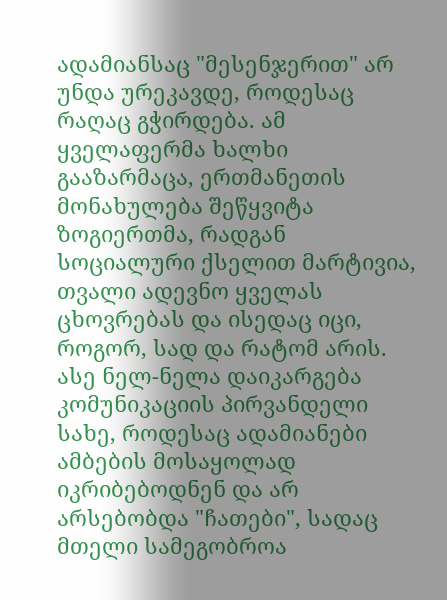ადამიანსაც "მესენჯერით" არ უნდა ურეკავდე, როდესაც რაღაც გჭირდება. ამ ყველაფერმა ხალხი გააზარმაცა, ერთმანეთის მონახულება შეწყვიტა ზოგიერთმა, რადგან სოციალური ქსელით მარტივია, თვალი ადევნო ყველას ცხოვრებას და ისედაც იცი, როგორ, სად და რატომ არის. ასე ნელ-ნელა დაიკარგება კომუნიკაციის პირვანდელი სახე, როდესაც ადამიანები ამბების მოსაყოლად იკრიბებოდნენ და არ არსებობდა "ჩათები", სადაც მთელი სამეგობროა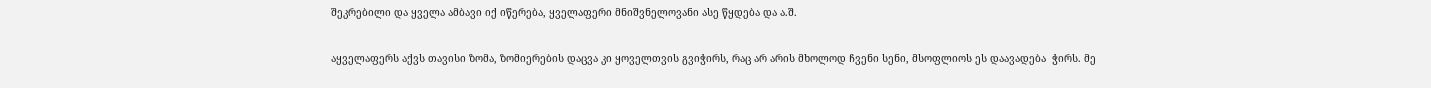შეკრებილი და ყველა ამბავი იქ იწერება, ყველაფერი მნიშვნელოვანი ასე წყდება და ა.შ.

აყველაფერს აქვს თავისი ზომა, ზომიერების დაცვა კი ყოველთვის გვიჭირს, რაც არ არის მხოლოდ ჩვენი სენი, მსოფლიოს ეს დაავადება  ჭირს. მე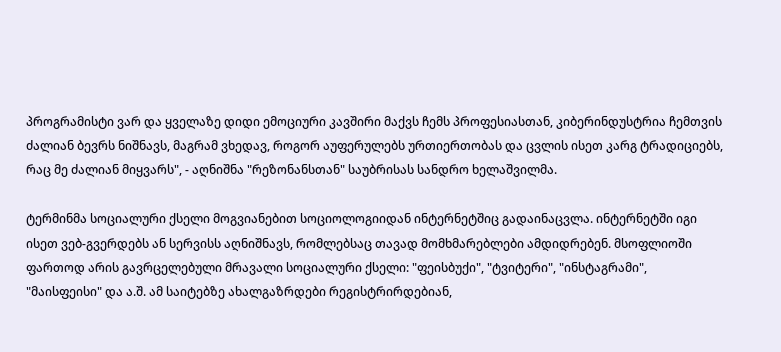პროგრამისტი ვარ და ყველაზე დიდი ემოციური კავშირი მაქვს ჩემს პროფესიასთან, კიბერინდუსტრია ჩემთვის ძალიან ბევრს ნიშნავს, მაგრამ ვხედავ, როგორ აუფერულებს ურთიერთობას და ცვლის ისეთ კარგ ტრადიციებს, რაც მე ძალიან მიყვარს", - აღნიშნა "რეზონანსთან" საუბრისას სანდრო ხელაშვილმა.

ტერმინმა სოციალური ქსელი მოგვიანებით სოციოლოგიიდან ინტერნეტშიც გადაინაცვლა. ინტერნეტში იგი ისეთ ვებ-გვერდებს ან სერვისს აღნიშნავს, რომლებსაც თავად მომხმარებლები ამდიდრებენ. მსოფლიოში ფართოდ არის გავრცელებული მრავალი სოციალური ქსელი: "ფეისბუქი", "ტვიტერი", "ინსტაგრამი", "მაისფეისი" და ა.შ. ამ საიტებზე ახალგაზრდები რეგისტრირდებიან,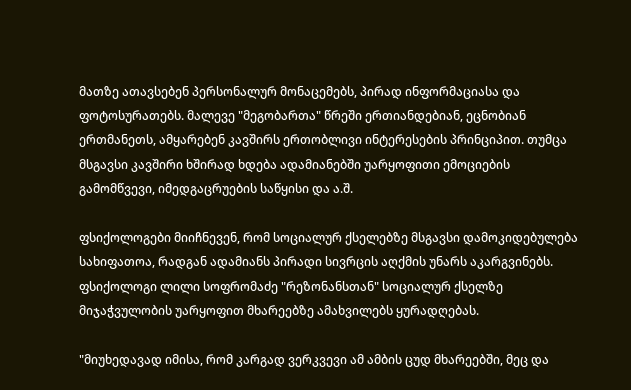მათზე ათავსებენ პერსონალურ მონაცემებს, პირად ინფორმაციასა და ფოტოსურათებს. მალევე "მეგობართა" წრეში ერთიანდებიან, ეცნობიან ერთმანეთს, ამყარებენ კავშირს ერთობლივი ინტერესების პრინციპით. თუმცა მსგავსი კავშირი ხშირად ხდება ადამიანებში უარყოფითი ემოციების გამომწვევი, იმედგაცრუების საწყისი და ა.შ.

ფსიქოლოგები მიიჩნევენ, რომ სოციალურ ქსელებზე მსგავსი დამოკიდებულება სახიფათოა, რადგან ადამიანს პირადი სივრცის აღქმის უნარს აკარგვინებს. ფსიქოლოგი ლილი სოფრომაძე "რეზონანსთან" სოციალურ ქსელზე მიჯაჭვულობის უარყოფით მხარეებზე ამახვილებს ყურადღებას.

"მიუხედავად იმისა, რომ კარგად ვერკვევი ამ ამბის ცუდ მხარეებში, მეც და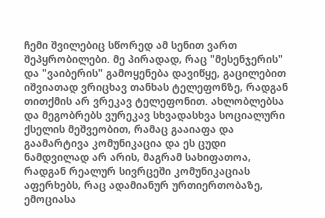ჩემი შვილებიც სწორედ ამ სენით ვართ შეპყრობილები. მე პირადად, რაც "მესენჯერის" და "ვაიბერის" გამოყენება დავიწყე, გაცილებით იშვიათად ვრიცხავ თანხას ტელეფონზე, რადგან თითქმის არ ვრეკავ ტელეფონით. ახლობლებსა და მეგობრებს ვურეკავ სხვადასხვა სოციალური ქსელის მეშვეობით, რამაც გააიაფა და გაამარტივა კომუნიკაცია და ეს ცუდი ნამდვილად არ არის, მაგრამ სახიფათოა, რადგან რეალურ სივრცეში კომუნიკაციას აფერხებს, რაც ადამიანურ ურთიერთობაზე, ემოციასა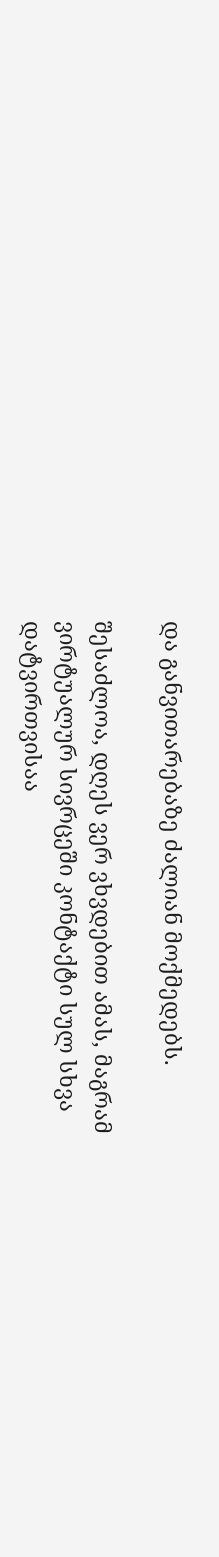და განვითარებაზე ძალიან მოქმედებს.

შესაძლოა, დღეს ვერ ვხვდებით ამას, მაგრამ ვირტუალურ სივრცეში კონტაქტი სულ სხვა დატვირთვისაა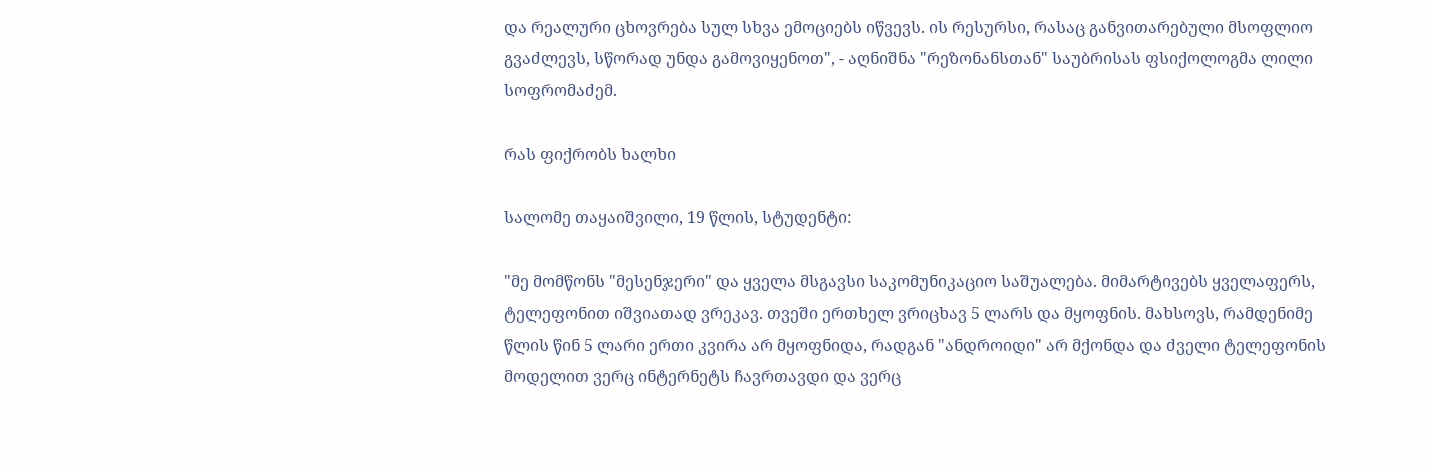და რეალური ცხოვრება სულ სხვა ემოციებს იწვევს. ის რესურსი, რასაც განვითარებული მსოფლიო გვაძლევს, სწორად უნდა გამოვიყენოთ", - აღნიშნა "რეზონანსთან" საუბრისას ფსიქოლოგმა ლილი სოფრომაძემ.

რას ფიქრობს ხალხი

სალომე თაყაიშვილი, 19 წლის, სტუდენტი:

"მე მომწონს "მესენჯერი" და ყველა მსგავსი საკომუნიკაციო საშუალება. მიმარტივებს ყველაფერს, ტელეფონით იშვიათად ვრეკავ. თვეში ერთხელ ვრიცხავ 5 ლარს და მყოფნის. მახსოვს, რამდენიმე წლის წინ 5 ლარი ერთი კვირა არ მყოფნიდა, რადგან "ანდროიდი" არ მქონდა და ძველი ტელეფონის მოდელით ვერც ინტერნეტს ჩავრთავდი და ვერც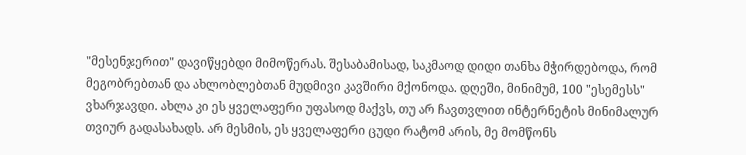"მესენჯერით" დავიწყებდი მიმოწერას. შესაბამისად, საკმაოდ დიდი თანხა მჭირდებოდა, რომ მეგობრებთან და ახლობლებთან მუდმივი კავშირი მქონოდა. დღეში, მინიმუმ, 100 "ესემესს" ვხარჯავდი. ახლა კი ეს ყველაფერი უფასოდ მაქვს, თუ არ ჩავთვლით ინტერნეტის მინიმალურ თვიურ გადასახადს. არ მესმის, ეს ყველაფერი ცუდი რატომ არის, მე მომწონს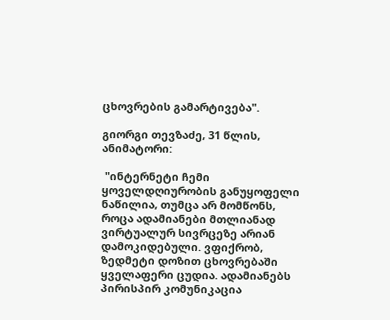ცხოვრების გამარტივება".

გიორგი თევზაძე, 31 წლის, ანიმატორი:

 "ინტერნეტი ჩემი ყოველდღიურობის განუყოფელი ნაწილია, თუმცა არ მომწონს, როცა ადამიანები მთლიანად ვირტუალურ სივრცეზე არიან დამოკიდებული. ვფიქრობ, ზედმეტი დოზით ცხოვრებაში ყველაფერი ცუდია. ადამიანებს პირისპირ კომუნიკაცია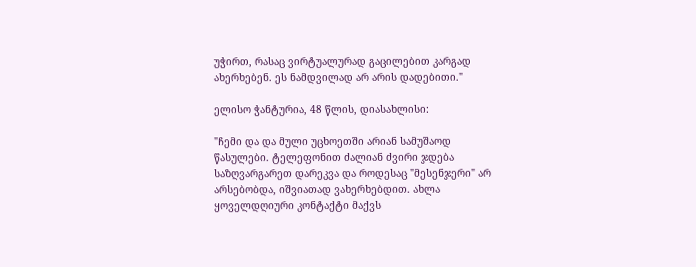უჭირთ, რასაც ვირტუალურად გაცილებით კარგად ახერხებენ. ეს ნამდვილად არ არის დადებითი."

ელისო ჭანტურია, 48 წლის, დიასახლისი:

"ჩემი და და მული უცხოეთში არიან სამუშაოდ წასულები. ტელეფონით ძალიან ძვირი ჯდება საზღვარგარეთ დარეკვა და როდესაც "მესენჯერი" არ არსებობდა, იშვიათად ვახერხებდით. ახლა ყოველდღიური კონტაქტი მაქვს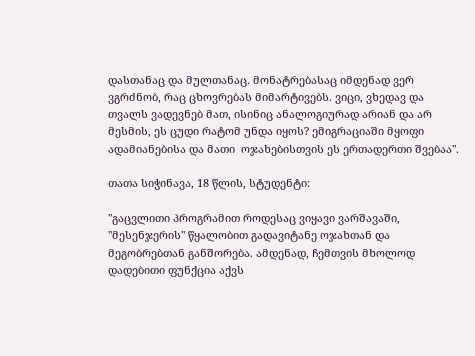დასთანაც და მულთანაც. მონატრებასაც იმდენად ვერ ვგრძნობ, რაც ცხოვრებას მიმარტივებს. ვიცი, ვხედავ და თვალს ვადევნებ მათ, ისინიც ანალოგიურად არიან და არ მესმის, ეს ცუდი რატომ უნდა იყოს? ემიგრაციაში მყოფი ადამიანებისა და მათი  ოჯახებისთვის ეს ერთადერთი შვებაა".

თათა სიჭინავა, 18 წლის, სტუდენტი:

"გაცვლითი პროგრამით როდესაც ვიყავი ვარშავაში, "მესენჯერის" წყალობით გადავიტანე ოჯახთან და მეგობრებთან განშორება. ამდენად, ჩემთვის მხოლოდ დადებითი ფუნქცია აქვს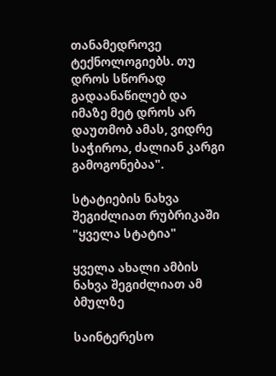თანამედროვე ტექნოლოგიებს. თუ დროს სწორად გადაანაწილებ და იმაზე მეტ დროს არ დაუთმობ ამას, ვიდრე საჭიროა, ძალიან კარგი გამოგონებაა".

სტატიების ნახვა შეგიძლიათ რუბრიკაში "ყველა სტატია"

ყველა ახალი ამბის ნახვა შეგიძლიათ ამ ბმულზე

საინტერესო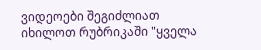ვიდეოები შეგიძლიათ იხილოთ რუბრიკაში "ყველა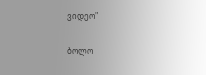ვიდეო"

ბოლო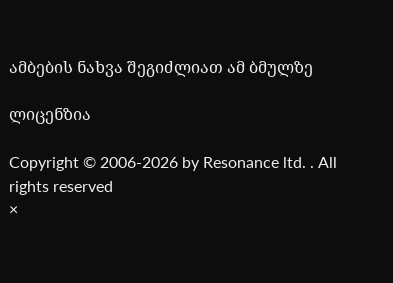ამბების ნახვა შეგიძლიათ ამ ბმულზე

ლიცენზია

Copyright © 2006-2026 by Resonance ltd. . All rights reserved
×